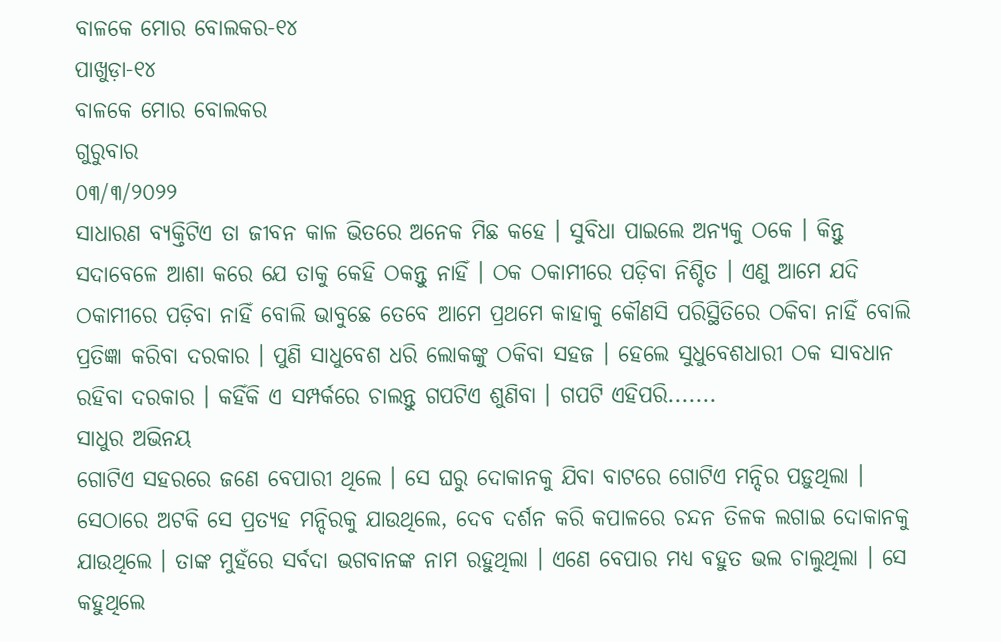ବାଳକେ ମୋର ବୋଲକର-୧୪
ପାଖୁଡ଼ା-୧୪
ବାଳକେ ମୋର ବୋଲକର
ଗୁରୁବାର
୦୩/୩/୨୦୨୨
ସାଧାରଣ ବ୍ୟକ୍ତିଟିଏ ତା ଜୀବନ କାଳ ଭିତରେ ଅନେକ ମିଛ କହେ । ସୁବିଧା ପାଇଲେ ଅନ୍ୟକୁ ଠକେ । କିନ୍ତୁ ସଦାବେଳେ ଆଶା କରେ ଯେ ତାକୁ କେହି ଠକନ୍ତୁ ନାହିଁ । ଠକ ଠକାମୀରେ ପଡ଼ିବା ନିଶ୍ଚିତ । ଏଣୁ ଆମେ ଯଦି ଠକାମୀରେ ପଡ଼ିବା ନାହିଁ ବୋଲି ଭାବୁଛେ ତେବେ ଆମେ ପ୍ରଥମେ କାହାକୁ କୌଣସି ପରିସ୍ଥିତିରେ ଠକିବା ନାହିଁ ବୋଲି ପ୍ରତିଜ୍ଞା କରିବା ଦରକାର । ପୁଣି ସାଧୁବେଶ ଧରି ଲୋକଙ୍କୁ ଠକିବା ସହଜ । ହେଲେ ସୁଧୁବେଶଧାରୀ ଠକ ସାବଧାନ ରହିବା ଦରକାର । କହିଁକି ଏ ସମ୍ପର୍କରେ ଚାଲନ୍ତୁ ଗପଟିଏ ଶୁଣିବା । ଗପଟି ଏହିପରି.......
ସାଧୁର ଅଭିନୟ
ଗୋଟିଏ ସହରରେ ଜଣେ ବେପାରୀ ଥିଲେ । ସେ ଘରୁ ଦୋକାନକୁ ଯିବା ବାଟରେ ଗୋଟିଏ ମନ୍ଦିର ପଡ଼ୁଥିଲା । ସେଠାରେ ଅଟକି ସେ ପ୍ରତ୍ୟହ ମନ୍ଦିରକୁ ଯାଉଥିଲେ, ଦେବ ଦର୍ଶନ କରି କପାଳରେ ଚନ୍ଦନ ତିଳକ ଲଗାଇ ଦୋକାନକୁ ଯାଉଥିଲେ । ତାଙ୍କ ମୁହଁରେ ସର୍ବଦା ଭଗବାନଙ୍କ ନାମ ରହୁଥିଲା । ଏଣେ ବେପାର ମଧ୍ୟ ବହୁତ ଭଲ ଚାଲୁଥିଲା । ସେ କହୁଥିଲେ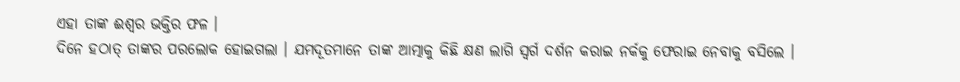ଏହା ତାଙ୍କ ଈଶ୍ୱର ଭକ୍ତିର ଫଳ ।
ଦିନେ ହଠାତ୍ ତାଙ୍କର ପରଲୋକ ହୋଇଗଲା । ଯମଦୂତମାନେ ତାଙ୍କ ଆତ୍ମାକୁ କିଛି କ୍ଷଣ ଲାଗି ସ୍ୱର୍ଗ ଦର୍ଶନ କରାଇ ନର୍କକୁ ଫେରାଇ ନେବାକୁ ବସିଲେ ।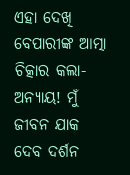ଏହା ଦେଖି ବେପାରୀଙ୍କ ଆତ୍ମା ଚିତ୍କାର କଲା-ଅନ୍ୟାୟ! ମୁଁ ଜୀବନ ଯାକ ଦେବ ଦର୍ଶନ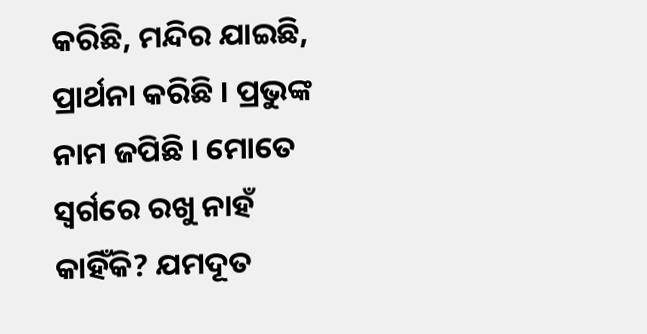କରିଛି, ମନ୍ଦିର ଯାଇଛି, ପ୍ରାର୍ଥନା କରିଛି । ପ୍ରଭୁଙ୍କ ନାମ ଜପିଛି । ମୋତେ ସ୍ୱର୍ଗରେ ରଖୁ ନାହଁ କାହିଁକି? ଯମଦୂତ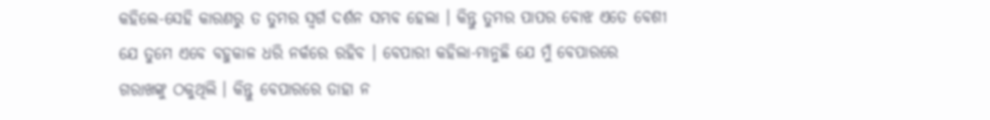କହିଲେ-ସେହି କାରଣରୁ ତ ତୁମର ସ୍ୱର୍ଗ ଦର୍ଶନ ସମ୍ଭବ ହେଲା । କିନ୍ତୁ ତୁମର ପାପର ବୋଝ ଏତେ ବେଶୀ ଯେ ତୁମେ ଏବେ ବହୁକାଳ ଧରି ନର୍କରେ ରହିବ । ବେପାରୀ କହିଲା-ମାନୁଛି ଯେ ମୁଁ ବେପାରରେ ଗରାଖଙ୍କୁ ଠକୁଥିଲି । କିନ୍ତୁ ବେପାରରେ ତାହା ନ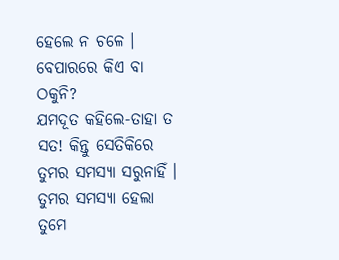ହେଲେ ନ ଚଳେ । ବେପାରରେ କିଏ ବା ଠକୁନି?
ଯମଦୂତ କହିଲେ-ତାହା ତ ସତ! କିନ୍ତୁ ସେତିକିରେ ତୁମର ସମସ୍ୟା ସରୁନାହିଁ । ତୁମର ସମସ୍ୟା ହେଲା ତୁମେ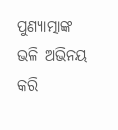ପୁଣ୍ୟାତ୍ମାଙ୍କ ଭଳି ଅଭିନୟ କରି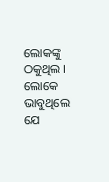ଲୋକଙ୍କୁ ଠକୁଥିଲ । ଲୋକେ ଭାବୁଥିଲେ ଯେ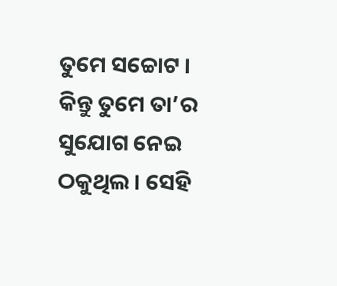ତୁମେ ସଚ୍ଚୋଟ । କିନ୍ତୁ ତୁମେ ତା’ର ସୁଯୋଗ ନେଇ ଠକୁଥିଲ । ସେହି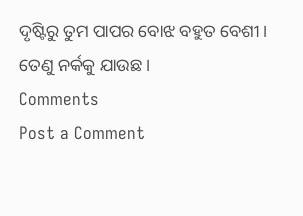ଦୃଷ୍ଟିରୁ ତୁମ ପାପର ବୋଝ ବହୁତ ବେଶୀ । ତେଣୁ ନର୍କକୁ ଯାଉଛ ।
Comments
Post a Comment